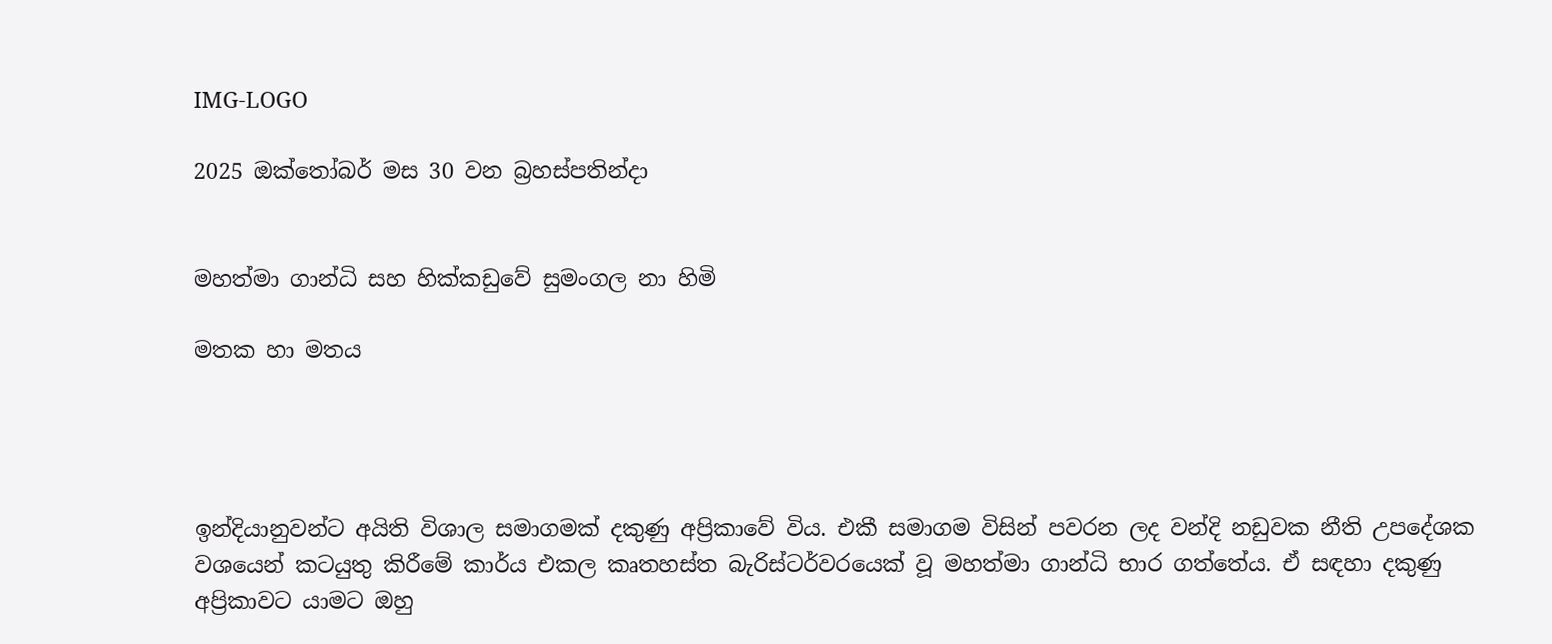IMG-LOGO

2025 ඔක්තෝබර් මස 30 වන බ්‍රහස්පතින්දා


මහත්මා ගාන්ධි සහ හික්කඩුවේ සුමංගල නා හිමි

මතක හා මතය




ඉන්දියානුවන්ට අයිති විශාල සමාගමක් දකුණු අප්‍රිකාවේ විය. එකී සමාගම විසින් පවරන ලද වන්දි නඩුවක නීති උපදේශක වශයෙන් කටයුතු කිරීමේ කාර්ය එකල කෘතහස්ත බැරිස්ටර්වරයෙක් වූ මහත්මා ගාන්ධි භාර ගත්තේය. ඒ සඳහා දකුණු අප්‍රිකාවට යාමට ඔහු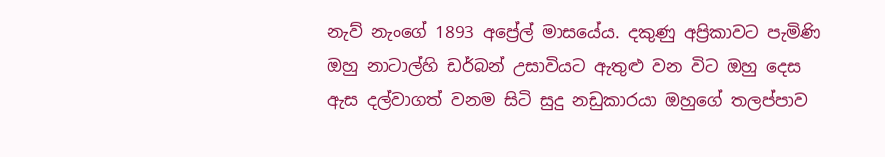නැව් නැංගේ 1893 අප්‍රේල් මාසයේය. දකුණු අප්‍රිකාවට පැමිණි ඔහු නාටාල්හි ඩර්බන් උසාවියට ඇතුළු වන විට ඔහු දෙස ඇස දල්වාගත් වනම සිටි සුදු නඩුකාරයා ඔහුගේ තලප්පාව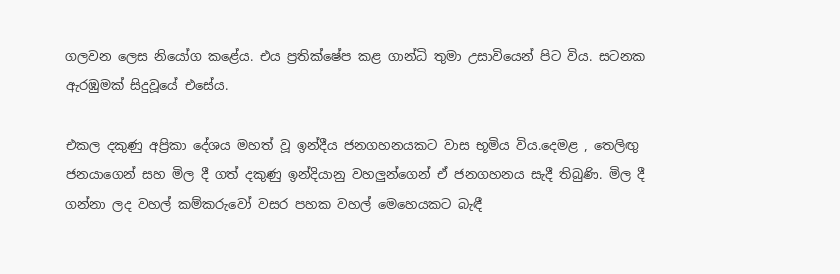ගලවන ලෙස නියෝග කළේය. එය ප්‍රතික්ෂේප කළ ගාන්ධි තුමා උසාවියෙන් පිට විය. සටනක ඇරඹුමක් සිදුවූයේ එසේය.

එකල දකුණු අප්‍රිකා දේශය මහත් වූ ඉන්දීය ජනගහනයකට වාස භූමිය විය.දෙමළ , තෙලිඟු ජනයාගෙන් සහ මිල දී ගත් දකුණු ඉන්දියානු වහලුන්ගෙන් ඒ ජනගහනය සැදී තිබුණි. මිල දී ගන්නා ලද වහල් කම්කරුවෝ වසර පහක වහල් මෙහෙයකට බැඳී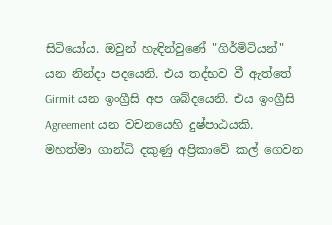සිටියෝය. ඔවුන් හැඳින්වුණේ "ගිර්මිටියන්" යන නින්දා පදයෙනි. එය තද්භව වී ඇත්තේ Girmit යන ඉංග්‍රීසි අප ශබ්දයෙනි. එය ඉංග්‍රීසි Agreement යන වචනයෙහි දුෂ්පාඨයකි. මහත්මා ගාන්ධි දකුණු අප්‍රිකාවේ කල් ගෙවන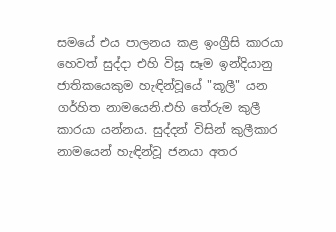සමයේ එය පාලනය කළ ඉංග්‍රීසි කාරයා හෙවත් සුද්දා එහි විසූ සෑම ඉන්දියානු ජාතිකයෙකුම හැඳින්වූයේ "කූලී" යන ගර්හිත නාමයෙනි.එහි තේරුම කුලී කාරයා යන්නය. සුද්දන් විසින් කුලීකාර නාමයෙන් හැඳින්වූ ජනයා අතර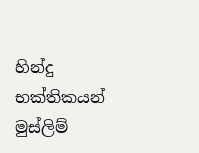හින්දු භක්තිකයන් මුස්ලිම්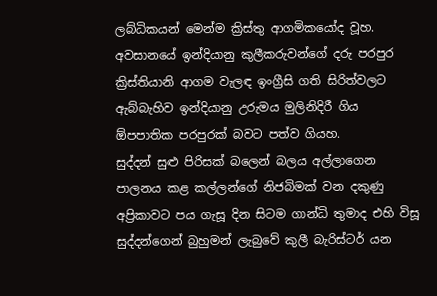ලබ්ධිකයන් මෙන්ම ක්‍රිස්තු ආගමිකයෝද වූහ. අවසානයේ ඉන්දියානු කුලීකරුවන්ගේ දරු පරපුර ක්‍රිස්තියානි ආගම වැලඳ ඉංග්‍රීසි ගති සිරිත්වලට ඇබ්බැහිව ඉන්දියානු උරුමය මුලිනිදිරී ගිය ඕපපාතික පරපුරක් බවට පත්ව ගියහ.
සුද්දන් සුළු පිරිසක් බලෙන් බලය අල්ලාගෙන පාලනය කළ කල්ලන්ගේ නිජබිමක් වන දකුණු අප්‍රිකාවට පය ගැසූ දින සිටම ගාන්ධි තුමාද එහි විසූ සුද්දන්ගෙන් බුහුමන් ලැබුවේ කුලී බැරිස්ටර් යන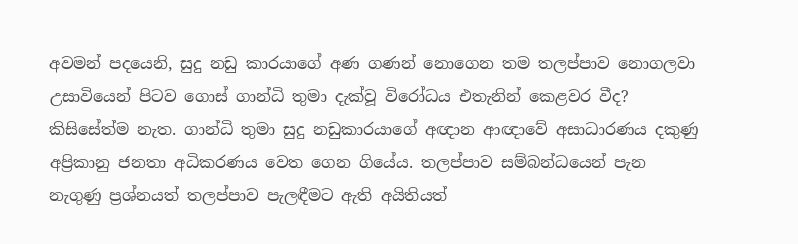අවමන් පදයෙනි, සුදු නඩු කාරයාගේ අණ ගණන් නොගෙන තම තලප්පාව නොගලවා උසාවියෙන් පිටව ගොස් ගාන්ධි තුමා දැක්වූ විරෝධය එතැනින් කෙළවර වීද? කිසිසේත්ම නැත. ගාන්ධි තුමා සුදු නඩුකාරයාගේ අඥාන ආඥාවේ අසාධාරණය දකුණු අප්‍රිකානු ජනතා අධිකරණය වෙත ගෙන ගියේය. තලප්පාව සම්බන්ධයෙන් පැන නැගුණු ප්‍රශ්නයත් තලප්පාව පැලඳීමට ඇති අයිතියත්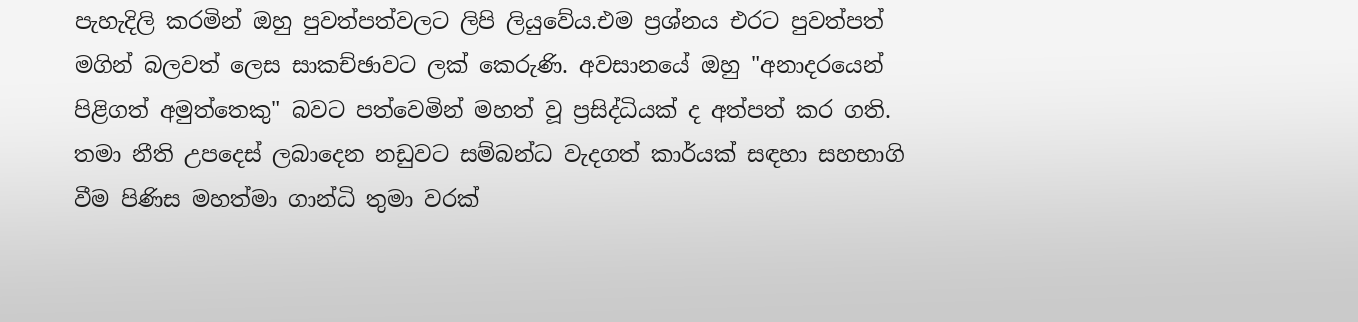පැහැදිලි කරමින් ඔහු පුවත්පත්වලට ලිපි ලියුවේය.එම ප්‍රශ්නය එරට පුවත්පත් මගින් බලවත් ලෙස සාකච්ඡාවට ලක් කෙරුණි. අවසානයේ ඔහු "අනාදරයෙන් පිළිගත් අමුත්තෙකු" බවට පත්වෙමින් මහත් වූ ප්‍රසිද්ධියක් ද අත්පත් කර ගති.
තමා නීති උපදෙස් ලබාදෙන නඩුවට සම්බන්ධ වැදගත් කාර්යක් සඳහා සහභාගි වීම පිණිස මහත්මා ගාන්ධි තුමා වරක්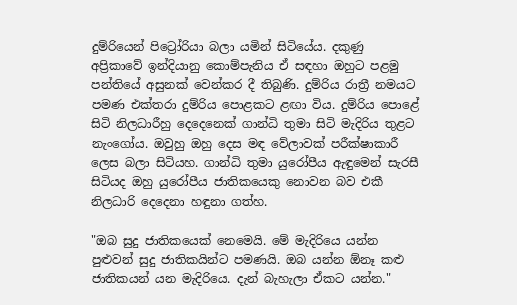දුම්රියෙන් පිට්‍රෝරියා බලා යමින් සිටියේය. දකුණු අප්‍රිකාවේ ඉන්දියානු කොම්පැනිය ඒ සඳහා ඔහුට පළමු පන්තියේ අසුනක් වෙන්කර දී තිබුණි. දුම්රිය රාත්‍රී නමයට පමණ එක්තරා දුම්රිය පොළකට ළඟා විය. දුම්රිය පොළේ සිටි නිලධාරීහු දෙදෙනෙක් ගාන්ධි තුමා සිටි මැදිරිය තුළට නැංගෝය. ඔවුහු ඔහු දෙස මඳ වේලාවක් පරීක්ෂාකාරී ලෙස බලා සිටියහ. ගාන්ධි තුමා යුරෝපීය ඇඳුමෙන් සැරසී සිටියද ඔහු යුරෝපීය ජාතිකයෙකු නොවන බව එකී නිලධාරි දෙදෙනා හඳුනා ගත්හ.

"ඔබ සුදු ජාතිකයෙක් නෙමෙයි. මේ මැදිරියෙ යන්න පුළුවන් සුදු ජාතිකයින්ට පමණයි. ඔබ යන්න ඕනෑ කළු ජාතිකයන් යන මැදිරියෙ. දැන් බැහැලා ඒකට යන්න."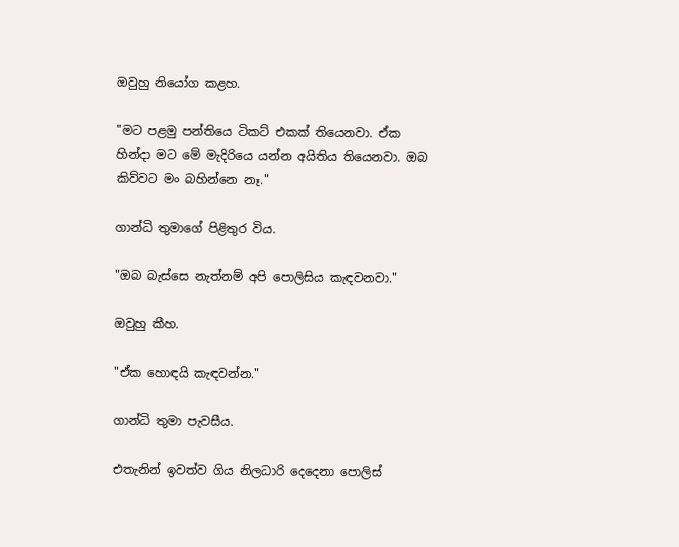ඔවුහු නියෝග කළහ.

"මට පළමු පන්තියෙ ටිකට් එකක් තියෙනවා. ඒක හින්දා මට මේ මැදිරියෙ යන්න අයිතිය තියෙනවා. ඔබ කිව්වට මං බහින්නෙ නෑ."

ගාන්ධි තුමාගේ පිළිතුර විය.

"ඔබ බැස්සෙ නැත්නම් අපි පොලිසිය කැඳවනවා."

ඔවුහු කීහ.

"ඒක හොඳයි කැඳවන්න."

ගාන්ධි තුමා පැවසීය.

එතැනින් ඉවත්ව ගිය නිලධාරි දෙදෙනා පොලිස්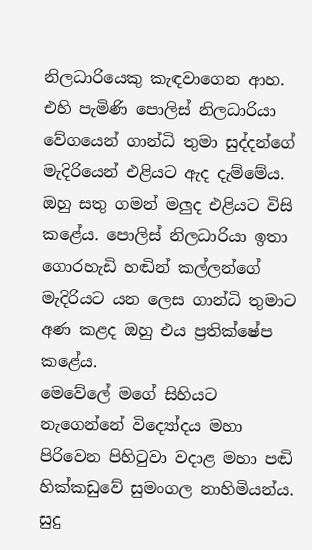නිලධාරියෙකු කැඳවාගෙන ආහ. එහි පැමිණි පොලිස් නිලධාරියා වේගයෙන් ගාන්ධි තුමා සුද්දන්ගේ මැදිරියෙන් එළියට ඇද දැම්මේය. ඔහු සතු ගමන් මලුද එළියට විසි කළේය. පොලිස් නිලධාරියා ඉතා ගොරහැඩි හඬින් කල්ලන්ගේ මැදිරියට යන ලෙස ගාන්ධි තුමාට අණ කළද ඔහු එය ප්‍රතික්ෂේප කළේය.
මෙවේලේ මගේ සිහියට නැගෙන්නේ විද්‍යෝදය මහා පිරිවෙන පිහිටුවා වදාළ මහා පඬි හික්කඩුවේ සුමංගල නාහිමියන්ය.
සුදු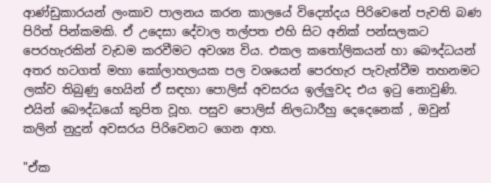ආණ්ඩුකාරයන් ලංකාව පාලනය කරන කාලයේ විද්‍යෝදය පිරිවෙනේ පැවති බණ පිරිත් පින්කමකි. ඒ උදෙසා දේවාල තල්පත එහි සිට අනික් පන්සලකට පෙරහැරකින් වැඩම කරවීමට අවශ්‍ය විය. එකල කතෝලිකයන් හා බෞද්ධයන් අතර හටගත් මහා කෝලාහලයක පල වශයෙන් පෙරහැර පැවැත්වීම තහනමට ලක්ව තිබුණු හෙයින් ඒ සඳහා පොලිස් අවසරය ඉල්ලුවද එය ඉටු නොවුණි. එයින් බෞද්ධයෝ කුපිත වූහ. පසුව පොලිස් නිලධාරීහු දෙදෙනෙක් , ඔවුන් කලින් නුදුන් අවසරය පිරිවෙනට ගෙන ආහ.

"ඒක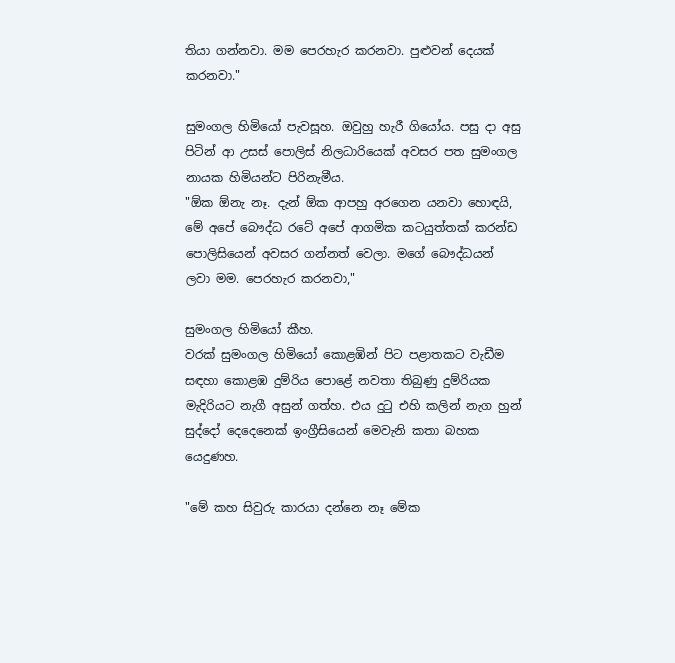තියා ගන්නවා. මම පෙරහැර කරනවා. පුළුවන් දෙයක් කරනවා."

සුමංගල හිමියෝ පැවසූහ. ඔවුහු හැරී ගියෝය. පසු දා අසු පිටින් ආ උසස් පොලිස් නිලධාරියෙක් අවසර පත සුමංගල නායක හිමියන්ට පිරිනැමීය.
"ඕක ඕනැ නෑ. දැන් ඕක ආපහු අරගෙන යනවා හොඳයි, මේ අපේ බෞද්ධ රටේ අපේ ආගමික කටයුත්තක් කරන්ඩ පොලිසියෙන් අවසර ගන්නත් වෙලා. මගේ බෞද්ධයන් ලවා මම. පෙරහැර කරනවා,"

සුමංගල හිමියෝ කීහ.
වරක් සුමංගල හිමියෝ කොළඹින් පිට පළාතකට වැඩීම සඳහා කොළඹ දුම්රිය පොළේ නවතා තිබුණු දුම්රියක මැදිරියට නැගී අසුන් ගත්හ. එය දුටු එහි කලින් නැග හුන් සුද්දෝ දෙදෙනෙක් ඉංග්‍රීසියෙන් මෙවැනි කතා බහක යෙදුණහ.

"මේ කහ සිවුරු කාරයා දන්නෙ නෑ මේක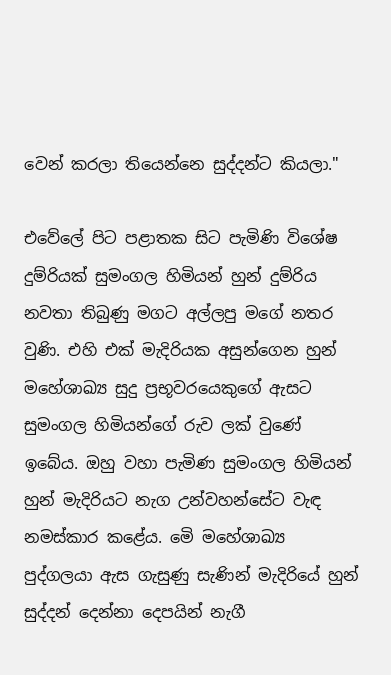වෙන් කරලා තියෙන්නෙ සුද්දන්ට කියලා."

එවේලේ පිට පළාතක සිට පැමිණි විශේෂ දුම්රියක් සුමංගල හිමියන් හුන් දුම්රිය නවතා තිබුණු මගට අල්ලපු මගේ නතර වුණි. එහි එක් මැදිරියක අසුන්ගෙන හුන් මහේශාඛ්‍ය සුදු ප්‍රභූවරයෙකුගේ ඇසට සුමංගල හිමියන්ගේ රුව ලක් වුණේ ඉබේය. ඔහු වහා පැමිණ සුමංගල හිමියන් හුන් මැදිරියට නැග උන්වහන්සේට වැඳ නමස්කාර කළේය. මෙි මහේශාඛ්‍ය පුද්ගලයා ඇස ගැසුණු සැණින් මැදිරියේ හුන් සුද්දන් දෙන්නා දෙපයින් නැගී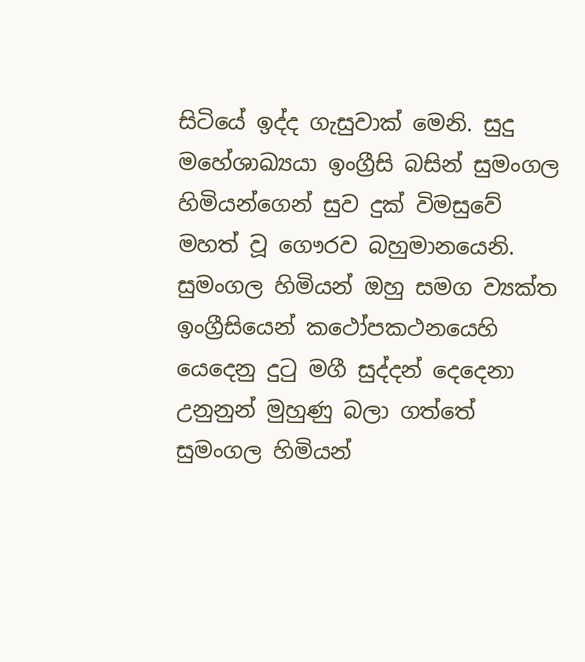සිටියේ ඉද්ද ගැසුවාක් මෙනි. සුදු මහේශාඛ්‍යයා ඉංග්‍රීසි බසින් සුමංගල හිමියන්ගෙන් සුව දුක් විමසුවේ මහත් වූ ගෞරව බහුමානයෙනි. සුමංගල හිමියන් ඔහු සමග ව්‍යක්ත ඉංග්‍රීසියෙන් කථෝපකථනයෙහි යෙදෙනු දුටු මගී සුද්දන් දෙදෙනා උනුනුන් මුහුණු බලා ගත්තේ
සුමංගල හිමියන්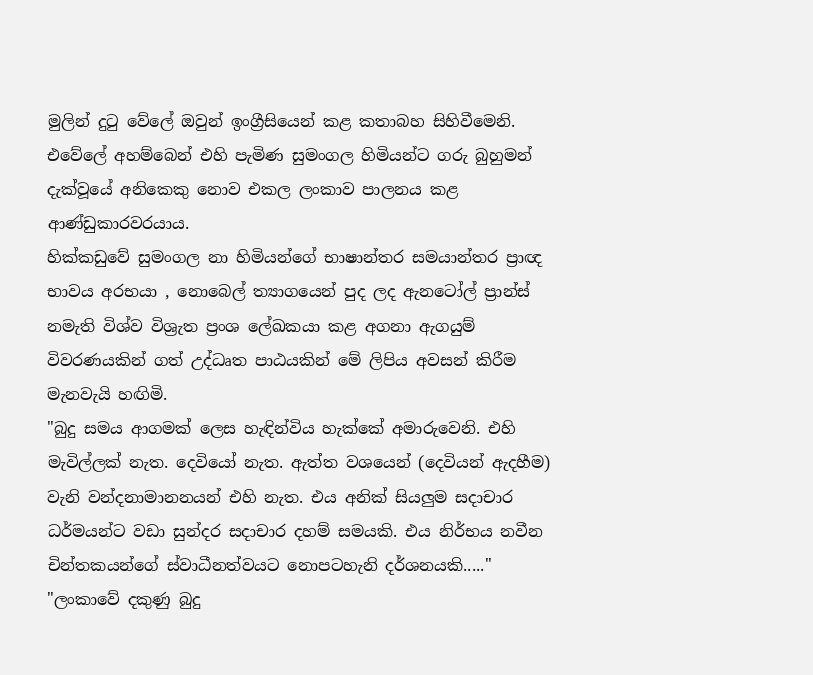මුලින් දුටු වේලේ ඔවුන් ඉංග්‍රීසියෙන් කළ කතාබහ සිහිවීමෙනි. එවේලේ අහම්බෙන් එහි පැමිණ සුමංගල හිමියන්ට ගරු බුහුමන් දැක්වූයේ අනිකෙකු නොව එකල ලංකාව පාලනය කළ ආණ්ඩුකාරවරයාය.
හික්කඩුවේ සුමංගල නා හිමියන්ගේ භාෂාන්තර සමයාන්තර ප්‍රාඥ භාවය අරභයා , නොබෙල් ත්‍යාගයෙන් පුද ලද ඇනටෝල් ප්‍රාන්ස් නමැති විශ්ව විශ්‍රැත ප්‍රංශ ලේඛකයා කළ අගනා ඇගයුම් විවරණයකින් ගත් උද්ධෘත පාඨයකින් මේ ලිපිය අවසන් කිරීම මැනවැයි හඟිමි.
"බුදු සමය ආගමක් ලෙස හැඳින්විය හැක්කේ අමාරුවෙනි. එහි මැවිල්ලක් නැත. දෙවියෝ නැත. ඇත්ත වශයෙන් (දෙවියන් ඇදහීම) වැනි වන්දනාමානනයන් එහි නැත. එය අනික් සියලුම සදාචාර ධර්මයන්ට වඩා සුන්දර සදාචාර දහම් සමයකි. එය නිර්භය නවීන චින්තකයන්ගේ ස්වාධීනත්වයට නොපටහැනි දර්ශනයකි....."
"ලංකාවේ දකුණු බුදු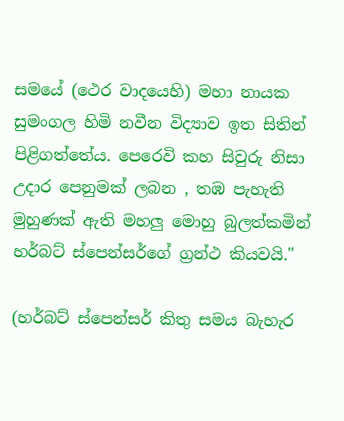සමයේ (ථෙර වාදයෙහි) මහා නායක සුමංගල හිමි නවීන විද්‍යාව ඉත සිතින් පිළිගත්තේය. පෙරෙවි කහ සිවුරු නිසා උදාර පෙනුමක් ලබන , තඹ පැහැති මුහුණක් ඇති මහලු මොහු බුලත්කමින් හර්බට් ස්පෙන්සර්ගේ ග්‍රන්ථ කියවයි."

(හර්බට් ස්පෙන්සර් කිතු සමය බැහැර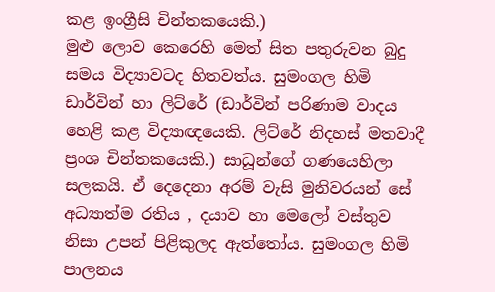කළ ඉංග්‍රීසි චින්තකයෙකි.)
මුළු ලොව කෙරෙහි මෙත් සිත පතුරුවන බුදු සමය විද්‍යාවටද හිතවත්ය. සුමංගල හිමි ඩාර්වින් හා ලිට්රේ (ඩාර්වින් පරිණාම වාදය හෙළි කළ විද්‍යාඥයෙකි. ලිට්රේ නිදහස් මතවාදී ප්‍රංශ චින්තකයෙකි.) සාධූන්ගේ ගණයෙහිලා සලකයි. ඒ දෙදෙනා අරම් වැසි මුනිවරයන් සේ අධ්‍යාත්ම රතිය , දයාව හා මෙලෝ වස්තුව නිසා උපන් පිළිකුලද ඇත්තෝය. සුමංගල හිමි පාලනය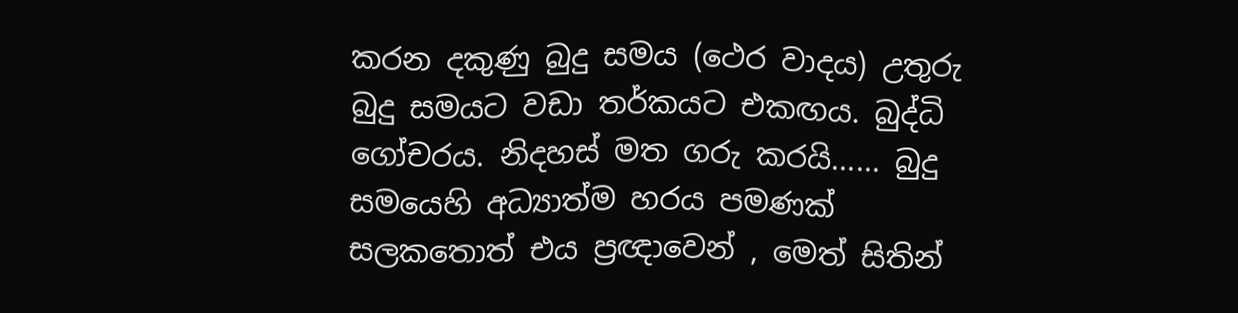කරන දකුණු බුදු සමය (ථෙර වාදය) උතුරු බුදු සමයට වඩා තර්කයට එකඟය. බුද්ධි ගෝචරය. නිදහස් මත ගරු කරයි...... බුදු සමයෙහි අධ්‍යාත්ම හරය පමණක් සලකතොත් එය ප්‍රඥාවෙන් , මෙත් සිතින්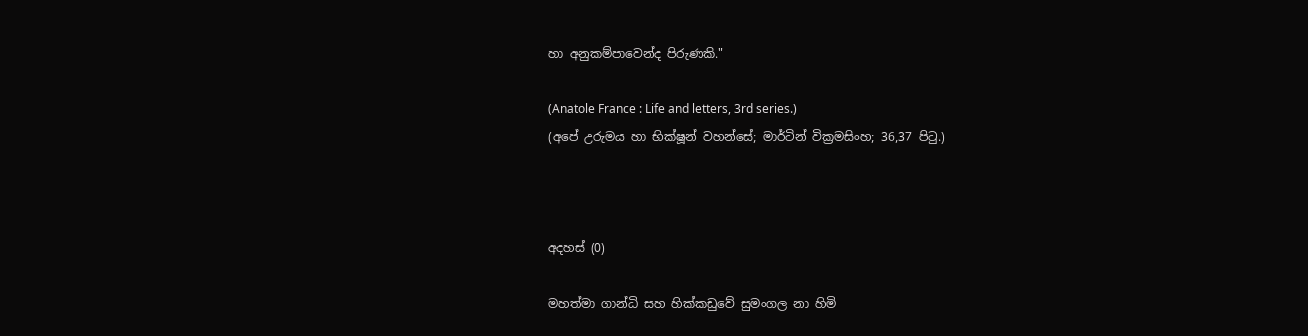හා අනුකම්පාවෙන්ද පිරුණකි."

(Anatole France : Life and letters, 3rd series.)
(අපේ උරුමය හා භික්ෂූන් වහන්සේ; මාර්ටින් වික්‍රමසිංහ; 36,37 පිටු.)



අදහස් (0)

මහත්මා ගාන්ධි සහ හික්කඩුවේ සුමංගල නා හිමි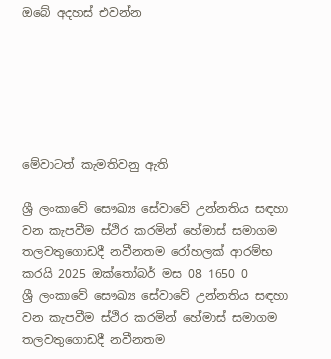ඔබේ අදහස් එවන්න






මේවාටත් කැමතිවනු ඇති

ශ්‍රී ලංකාවේ සෞඛ්‍ය සේවාවේ උන්නතිය සඳහා වන කැපවීම ස්ථිර කරමින් හේමාස් සමාගම තලවතුගොඩදී නවීනතම රෝහලක් ආරම්භ කරයි 2025 ඔක්තෝබර් මස 08 1650 0
ශ්‍රී ලංකාවේ සෞඛ්‍ය සේවාවේ උන්නතිය සඳහා වන කැපවීම ස්ථිර කරමින් හේමාස් සමාගම තලවතුගොඩදී නවීනතම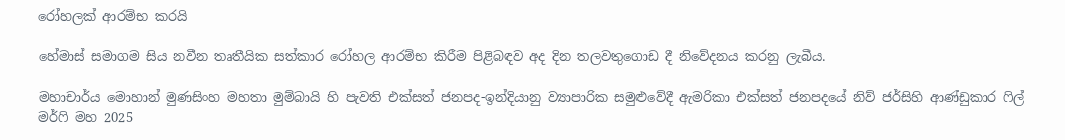රෝහලක් ආරම්භ කරයි

හේමාස් සමාගම සිය නවීන තෘතීයික සත්කාර රෝහල ආරම්භ කිරීම පිළිබඳව අද දින තලවතුගොඩ දී නිවේදනය කරනු ලැබීය.

මහාචාර්ය මොහාන් මුණසිංහ මහතා මුම්බායි හි පැවති එක්සත් ජනපද-ඉන්දියානු ව්‍යාපාරික සමුළුවේදී ඇමරිකා එක්සත් ජනපදයේ නිව් ජර්සිහි ආණ්ඩුකාර ෆිල් මර්ෆි මහ 2025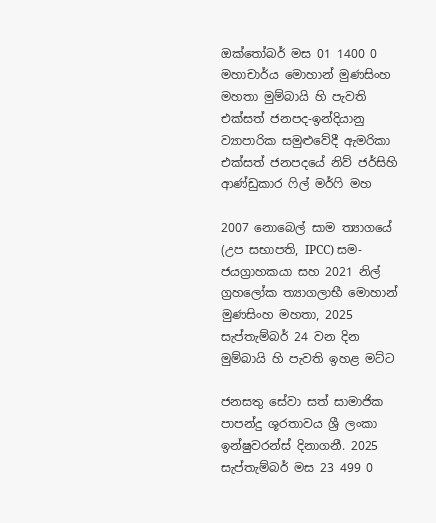ඔක්තෝබර් මස 01 1400 0
මහාචාර්ය මොහාන් මුණසිංහ මහතා මුම්බායි හි පැවති එක්සත් ජනපද-ඉන්දියානු ව්‍යාපාරික සමුළුවේදී ඇමරිකා එක්සත් ජනපදයේ නිව් ජර්සිහි ආණ්ඩුකාර ෆිල් මර්ෆි මහ

2007 නොබෙල් සාම ත්‍යාගයේ (උප සභාපති, IPCC) සම-ජයග්‍රාහකයා සහ 2021 නිල් ග්‍රහලෝක ත්‍යාගලාභී මොහාන් මුණසිංහ මහතා, 2025 සැප්තැම්බර් 24 වන දින මුම්බායි හි පැවති ඉහළ මට්ට

ජනසතු සේවා සත් සාමාජික පාපන්දු ශූරතාවය ශ්‍රී ලංකා ඉන්ෂුවරන්ස් දිනාගනී. 2025 සැප්තැම්බර් මස 23 499 0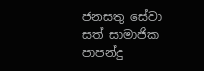ජනසතු සේවා සත් සාමාජික පාපන්දු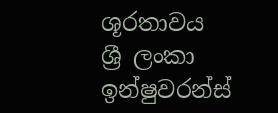ශූරතාවය ශ්‍රී ලංකා ඉන්ෂුවරන්ස්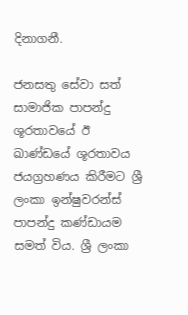දිනාගනී.

ජනසතු සේවා සත් සාමාජික පාපන්දු ශූරතාවයේ ඊ ඛාණ්ඩයේ ශූරතාවය ජයග්‍රහණය කිරීමට ශ්‍රී ලංකා ඉන්ෂුවරන්ස් පාපන්දු කණ්ඩායම සමත් විය. ශ්‍රී ලංකා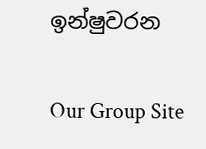ඉන්ෂුවරන

Our Group Site